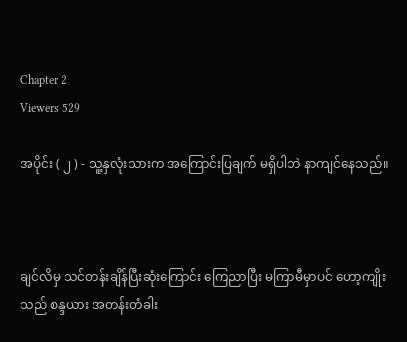Chapter 2
Viewers 529

အပိုင်း ( ၂ ) - သူ့နှလုံးသားက အကြောင်းပြချက် မရှိပါဘဲ နာကျင်နေသည်။



ချင်လိမှ သင်တန်းချိန်ပြီးဆုံးကြောင်း ကြေညာပြီး မကြာမီမှာပင် ဟော့ကျိုးသည် စန္ဒယား အတန်းတံခါး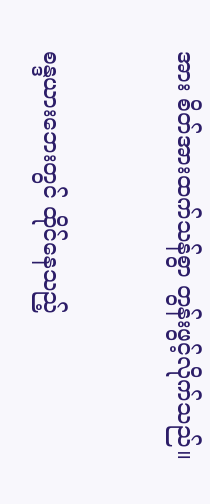အား စိတ်အားထက်သန်စွာ တွန်းဖွင့်လိုက်သည်။


စန္ဒယားဘေးတွင် ထိုင်နေသည့်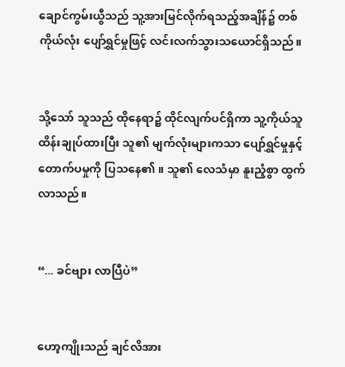ချောင်ကွမ်းယွီသည် သူ့အားမြင်လိုက်ရသည့်အချိန်၌ တစ်ကိုယ်လုံး ပျော်ရွှင်မှုဖြင့် လင်းလက်သွားသယောင်ရှိသည်။


သို့သော် သူသည် ထိုနေရာ၌ ထိုင်လျက်ပင်ရှိကာ သူ့ကိုယ်သူ ထိန်းချုပ်ထားပြီး သူ၏ မျက်လုံးများကသာ ပျော်ရွှင်မှုနှင့် တောက်ပမှုကို ပြသနေ၏။ သူ၏ လေသံမှာ နူးညံ့စွာ ထွက်လာသည်။


“... ခင်ဗျား လာပြီပဲ”


ဟော့ကျိုးသည် ချင်လိအား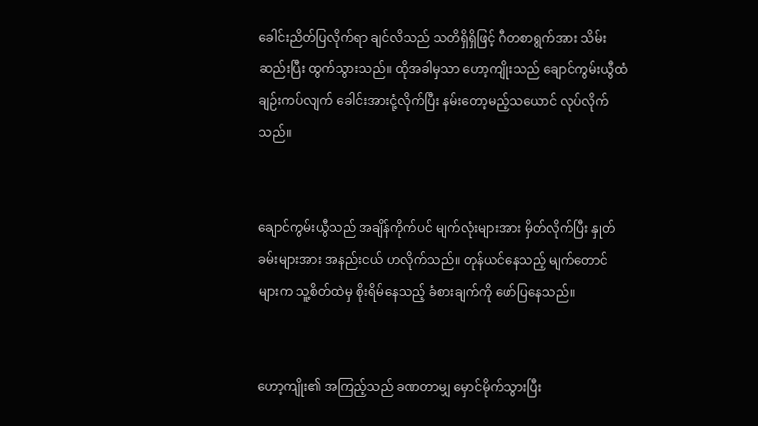ခေါင်းညိတ်ပြလိုက်ရာ ချင်လိသည် သတိရှိရှိဖြင့် ဂီတစာရွက်အား သိမ်းဆည်းပြီး ထွက်သွားသည်။ ထိုအခါမှသာ ဟော့ကျိုးသည် ချောင်ကွမ်းယွီထံ ချဉ်းကပ်လျက် ခေါင်းအားငုံ့လိုက်ပြီး နမ်းတော့မည့်သယောင် လုပ်လိုက်သည်။


ချောင်ကွမ်းယွီသည် အချိန်ကိုက်ပင် မျက်လုံးများအား မှိတ်လိုက်ပြီး နှုတ်ခမ်းများအား အနည်းငယ် ဟလိုက်သည်။ တုန်ယင်နေသည့် မျက်တောင်များက သူ့စိတ်ထဲမှ စိုးရိမ်နေသည့် ခံစားချက်ကို ဖော်ပြနေသည်။


ဟော့ကျိုး၏ အကြည့်သည် ခဏတာမျှ မှောင်မိုက်သွားပြီး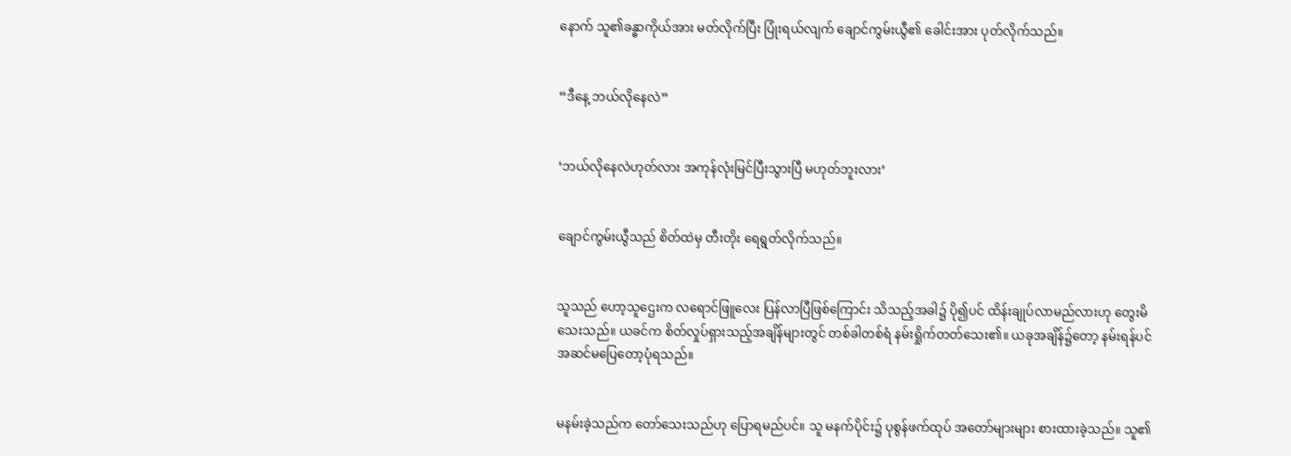နောက် သူ၏ခန္ဓာကိုယ်အား မတ်လိုက်ပြီး ပြုံးရယ်လျက် ချောင်ကွမ်းယွီ၏ ခေါင်းအား ပုတ်လိုက်သည်။


“ဒီနေ့ ဘယ်လို‌နေလဲ”


‘ဘယ်လိုနေလဲဟုတ်လား အကုန်လုံးမြင်ပြီးသွားပြီ မဟုတ်ဘူးလား’


ချောင်ကွမ်းယွီသည် စိတ်ထဲမှ တီးတိုး ရေရွတ်လိုက်သည်။


သူသည် ဟော့သူဌေးက လရောင်ဖြူ‌လေး ပြန်လာပြီဖြစ်ကြောင်း သိသည့်အခါ၌ ပို၍ပင် ထိန်းချုပ်လာမည်လားဟု တွေးမိသေးသည်။ ယခင်က စိတ်လှုပ်ရှားသည့်အချိန်များတွင် တစ်ခါတစ်ရံ နမ်းရှိုက်တတ်သေး၏။ ယခုအချိန်၌တော့ နမ်းရန်ပင် အဆင်မပြေတော့ပုံရသည်။


မနမ်းခဲ့သည်က တော်သေးသည်ဟု ပြောရမည်ပင်။ သူ မနက်ပိုင်း၌ ပုစွန်ဖက်ထုပ် အတော်များများ စားထားခဲ့သည်။ သူ၏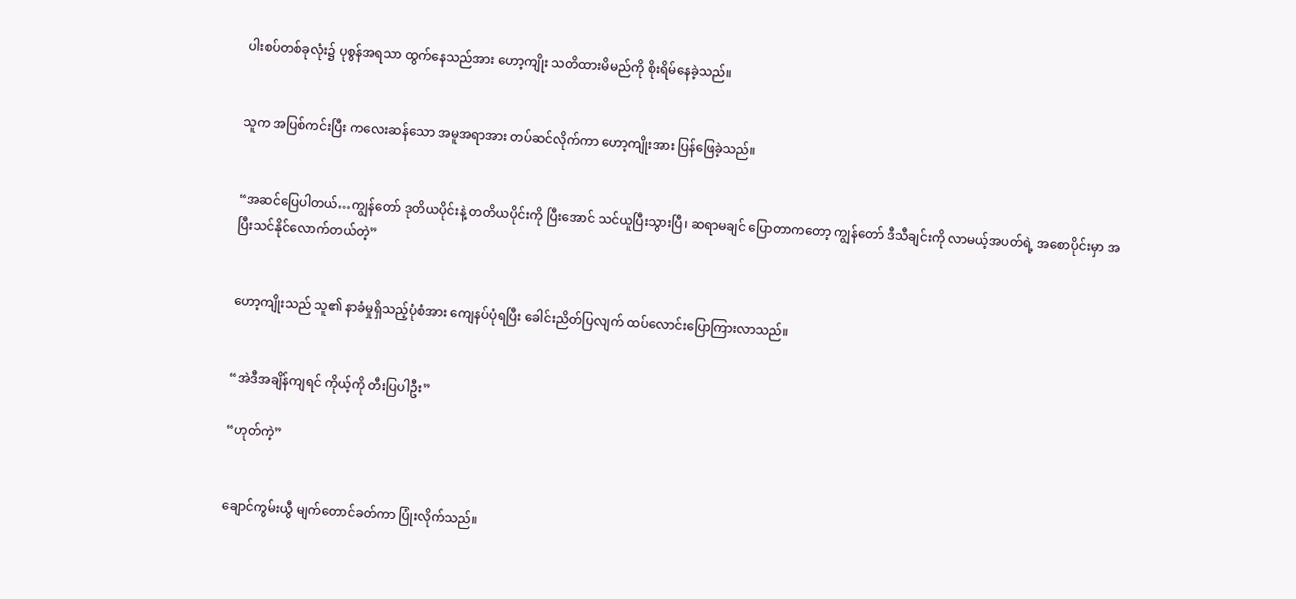ပါးစပ်တစ်ခုလုံး၌ ပုစွန်အရသာ ထွက်နေသည်အား ဟော့ကျိုး သတိထားမိမည်ကို စိုးရိမ်နေခဲ့သည်။


သူက အပြစ်ကင်းပြီး ကလေးဆန်သော အမူအရာအား တပ်ဆင်လိုက်ကာ ဟော့ကျိုးအား ပြန်ဖြေခဲ့သည်။


“အဆင်ပြေပါတယ်…ကျွန်တော် ဒုတိယပိုင်းနဲ့ တတိယပိုင်းကို ပြီးအောင် သင်ယူပြီးသွားပြီ၊ ဆရာမချင် ပြောတာကတော့ ကျွန်တော် ဒီသီချင်းကို လာမယ့်အပတ်ရဲ့ အစောပိုင်းမှာ အပြီးသင်နိုင်လောက်တယ်တဲ့”


ဟော့ကျိုးသည် သူ၏ နာခံမှုရှိသည့်ပုံစံအား ကျေနပ်ပုံရပြီး ခေါင်းညိတ်ပြလျက် ထပ်လောင်းပြောကြားလာသည်။


“အဲဒီအချိန်ကျရင် ကိုယ့်ကို တီးပြပါဦး”

“ဟုတ်ကဲ့”


ချောင်ကွမ်းယွီ မျက်တောင်ခတ်ကာ ပြုံးလိုက်သည်။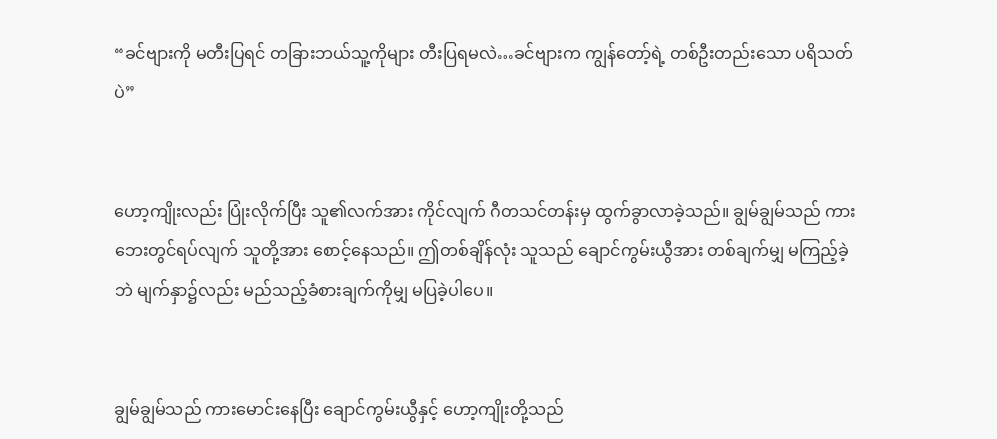“ခင်ဗျားကို မတီးပြရင် တခြားဘယ်သူ့ကိုများ တီးပြရမလဲ…ခင်ဗျားက ကျွန်တော့်ရဲ့ တစ်ဦးတည်းသော ပရိသတ်ပဲ”


ဟော့ကျိုးလည်း ပြုံးလိုက်ပြီး သူ၏လက်အား ကိုင်လျက် ဂီတသင်တန်းမှ ထွက်ခွာလာခဲ့သည်။ ချွမ်ချွမ်သည် ကားဘေးတွင်ရပ်လျက် သူတို့အား စောင့်နေသည်။ ဤတစ်ချိန်လုံး သူသည် ချောင်ကွမ်းယွီအား တစ်ချက်မျှ မကြည့်ခဲ့ဘဲ မျက်နှာ၌လည်း မည်သည့်ခံစားချက်ကိုမျှ မပြခဲ့ပါ‌ပေ။


ချွမ်ချွမ်သည် ကားမောင်း‌နေပြီး ချောင်ကွမ်းယွီနှင့် ဟော့ကျိုးတို့သည်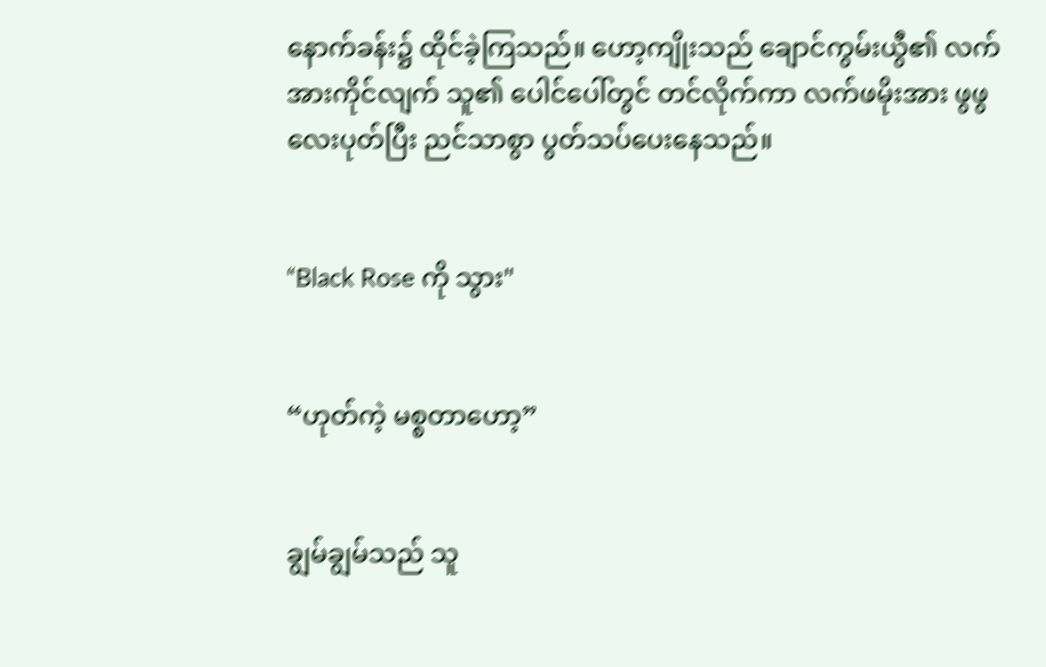နောက်ခန်း၌ ထိုင်ခဲ့ကြသည်။ ဟော့ကျိုးသည် ချောင်ကွမ်းယွီ၏ လက်အားကိုင်လျက် သူ၏ ပေါင်ပေါ်တွင် တင်လိုက်ကာ လက်ဖမိုးအား ဖွဖွလေးပုတ်ပြီး ညင်သာစွာ ပွတ်သပ်ပေးနေသည်။


“Black Rose ကို သွား"


“ဟုတ်ကဲ့ မစ္စတာဟော့”


ချွမ်ချွမ်သည် သူ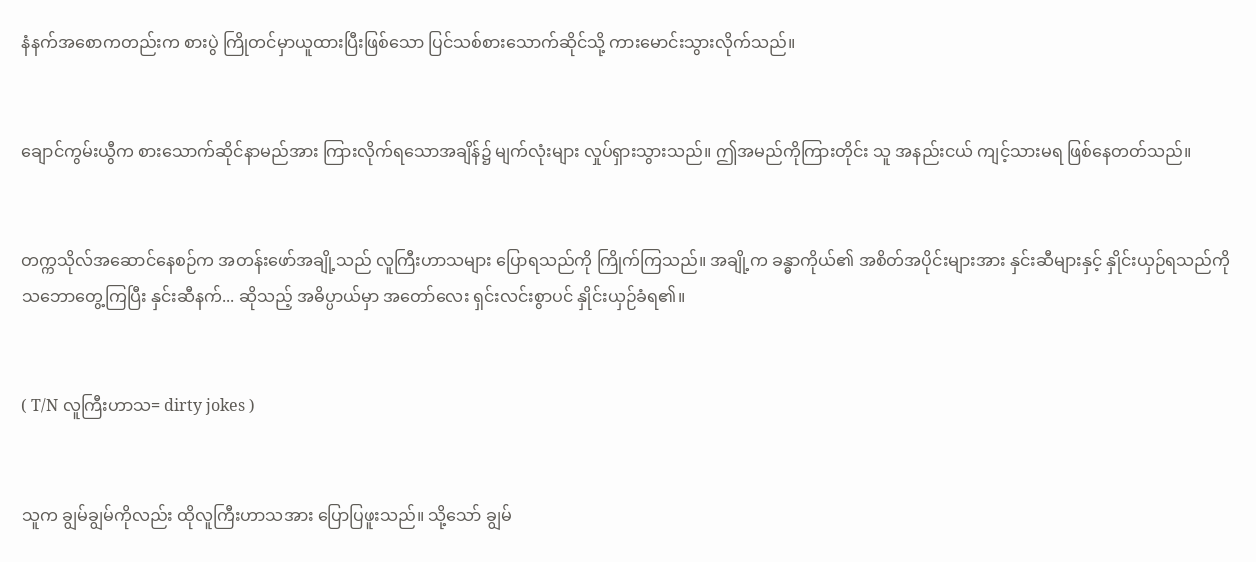နံနက်အ‌စောကတည်းက စားပွဲ ကြိုတင်မှာယူထားပြီးဖြစ်သော ပြင်သစ်စားသောက်ဆိုင်သို့ ကားမောင်းသွားလိုက်သည်။


ချောင်ကွမ်းယွီက စားသောက်ဆိုင်နာမည်အား ကြားလိုက်ရသောအချိန်၌ မျက်လုံးများ လှုပ်ရှားသွားသည်။ ဤအမည်ကိုကြားတိုင်း သူ အနည်းငယ် ကျင့်သားမရ ဖြစ်နေတတ်သည်။


တက္ကသိုလ်အဆောင်နေစဉ်က အတန်းဖော်အချို့သည် လူကြီးဟာသများ ပြောရသည်ကို ကြိုက်ကြသည်။ အချို့က ခန္ဓာကိုယ်၏ အစိတ်အပိုင်းများအား နှင်းဆီများနှင့် နှိုင်းယှဉ်ရသည်ကို သဘော‌တွေ့ကြပြီး နှင်းဆီနက်... ဆိုသည့် အဓိပ္ပာယ်မှာ အတော်လေး ရှင်းလင်းစွာပင် နှိုင်းယှဉ်ခံရ၏။


( T/N လူကြီးဟာသ= dirty jokes )


သူက ချွမ်ချွမ်ကိုလည်း ထိုလူကြီးဟာသအား ပြောပြဖူးသည်။ သို့သော် ချွမ်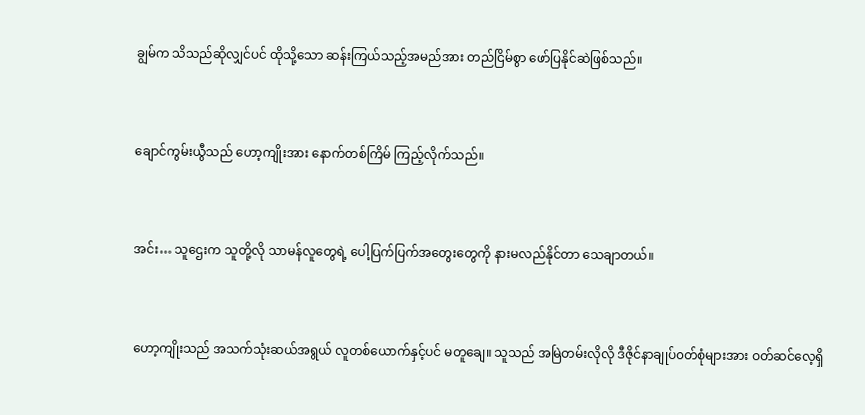ချွမ်က သိသည်ဆိုလျှင်ပင် ထိုသို့သော ဆန်းကြယ်သည့်အမည်အား တည်ငြိမ်စွာ ဖော်ပြနိုင်ဆဲဖြစ်သည်။


ချောင်ကွမ်းယွီသည် ဟော့ကျိုးအား နောက်တစ်ကြိမ် ကြည့်လိုက်သည်။


အင်း… သူဌေးက သူတို့လို သာမန်လူတွေရဲ့ ပေါ့ပြက်ပြက်အတွေးတွေကို နားမလည်နိုင်တာ သေချာတယ်။


ဟော့ကျိုးသည် အသက်သုံးဆယ်အရွယ် လူတစ်ယောက်နှင့်ပင် မတူချေ။ သူသည် အမြဲတမ်းလိုလို ဒီဇိုင်နာချုပ်၀တ်စုံများအား ဝတ်ဆင်လေ့ရှိ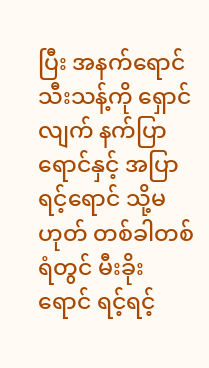ပြီး အနက်ရောင်သီးသန့်ကို ရှောင်လျက် နက်ပြာရောင်နှင့် အပြာရင့်ရောင် သို့မဟုတ် တစ်ခါတစ်ရံတွင် မီးခိုးရောင် ရင့်ရင့်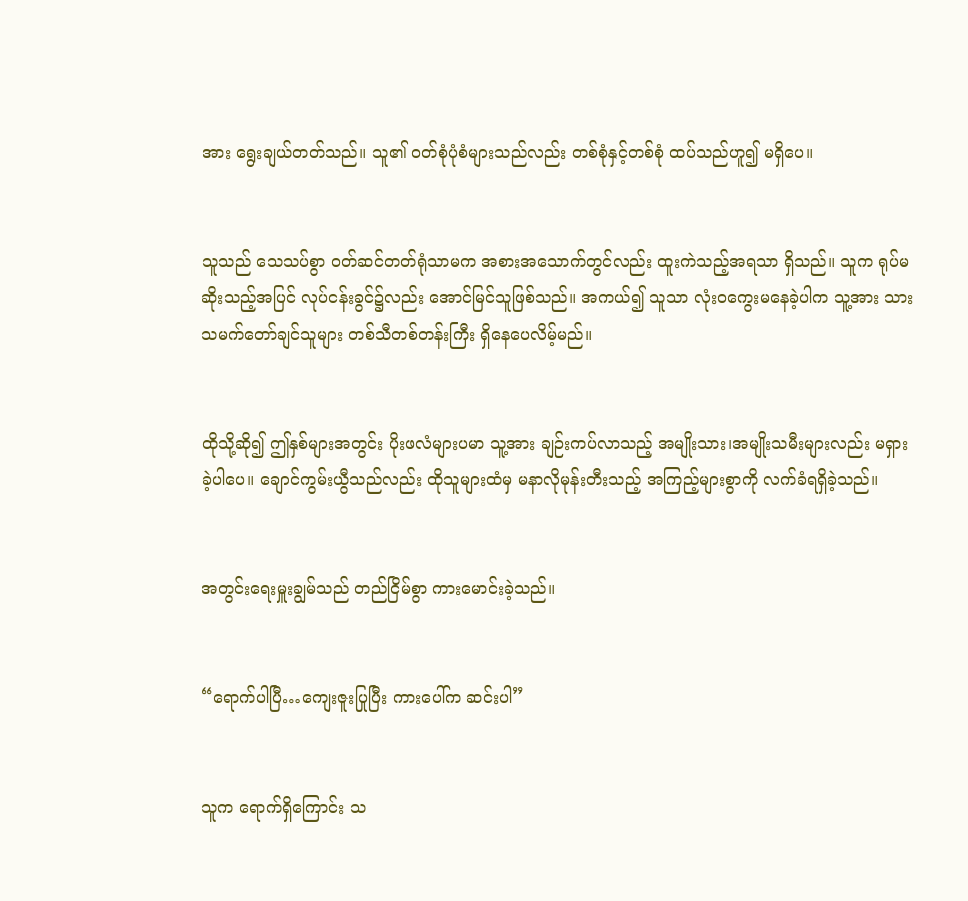အား ရွေးချယ်တတ်သည်။ သူ၏ ဝတ်စုံပုံစံများသည်လည်း တစ်စုံနှင့်တစ်စုံ ထပ်သည်ဟူ၍ မရှိပေ။


သူသည် သေသပ်စွာ ဝတ်ဆင်တတ်ရုံသာမက အစားအသောက်တွင်လည်း ထူးကဲသည့်အရသာ ရှိသည်။ သူက ရုပ်မဆိုးသည့်အပြင် လုပ်ငန်းခွင်၌လည်း အောင်မြင်သူဖြစ်သည်။ အကယ်၍ သူသာ လုံးဝ‌ကွေးမနေခဲ့ပါက သူ့အား သားသမက်တော်ချင်သူများ တစ်သီတစ်တန်းကြီး ရှိနေပေလိမ့်မည်။


ထိုသို့ဆို၍ ဤနှစ်များအတွင်း ပိုးဖလံများပမာ သူ့အား ချဉ်းကပ်လာသည့် အမျိုးသား၊အမျိုးသမီးများလည်း မရှားခဲ့ပါပေ။ ချောင်ကွမ်းယွီသည်လည်း ထိုသူများထံမှ မနာလိုမုန်းတီးသည့် အကြည့်များစွာကို လက်ခံရရှိခဲ့သည်။


အတွင်းရေးမှူးချွမ်သည် တည်ငြိမ်စွာ ကားမောင်းခဲ့သည်။


“ရောက်ပါပြီ…ကျေးဇူးပြုပြီး ကားပေါ်က ဆင်းပါ”


သူက ရောက်ရှိကြောင်း သ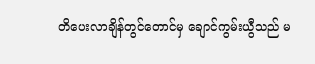တိပေးလာချိန်တွင်တောင်မှ ချောင်ကွမ်းယွီသည် မ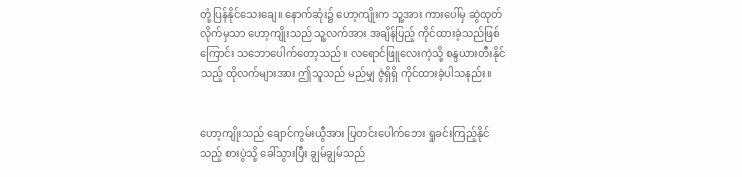တုံ့ပြန်နိုင်သေးချေ။ နောက်ဆုံး၌ ဟော့ကျိုးက သူ့အား ကားပေါ်မှ ဆွဲထုတ်လိုက်မှသာ ဟော့ကျိုးသည် သူ့လက်အား အချိန်ပြည့် ကိုင်ထားခဲ့သည်ဖြစ်ကြောင်း သဘောပေါက်တော့သည်။ လရောင်ဖြူလေးကဲ့သို့ စန္ဒယားတီးနိုင်သည့် ထိုလက်များအား ဤသူသည် မည်မျှ ဇွဲရှိရှိ ကိုင်ထားခဲ့ပါသနည်း။


ဟော့ကျိုးသည် ချောင်ကွမ်းယွီအား ပြတင်းပေါက်ဘေး ရှုခင်းကြည့်နိုင်သည့် စားပွဲသို့ ခေါ်သွားပြီး ချွမ်ချွမ်သည်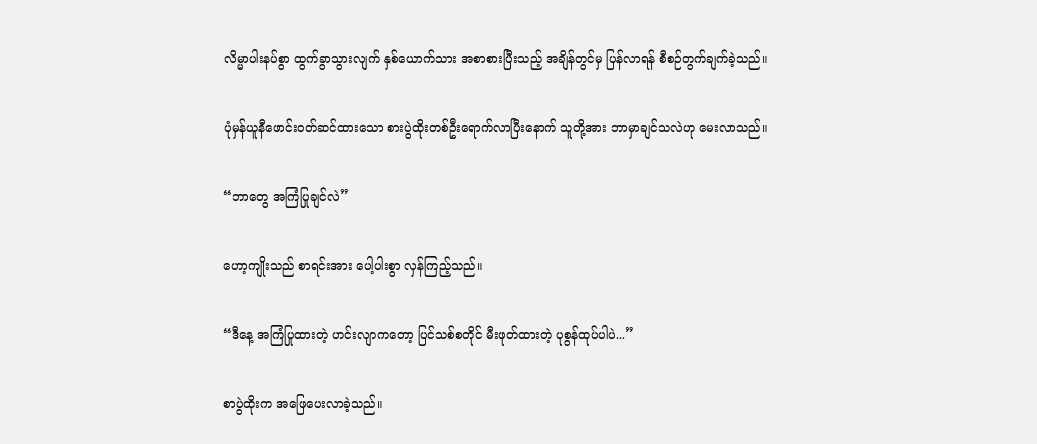လိမ္မာပါးနပ်စွာ ထွက်ခွာသွားလျက် နှစ်ယောက်သား အစာစားပြီးသည့် အချိန်တွင်မှ ပြန်လာရန် စီစဉ်တွက်ချက်ခဲ့သည်။


ပုံမှန်ယူနီဖောင်း၀တ်ဆင်ထားသော စားပွဲထိုးတစ်ဦးရောက်လာပြီးနောက် သူတို့အား ဘာမှာချင်သလဲဟု မေးလာသည်။


“ဘာတွေ အကြံပြုချင်လဲ”


ဟော့ကျိုးသည် စာရင်းအား ပေါ့ပါးစွာ လှန်ကြည့်‌သည်။


“ဒီနေ့ အကြံပြုထားတဲ့ ဟင်းလျာကတော့ ပြင်သစ်စတိုင် မီးဖုတ်ထားတဲ့ ပုစွန်ထုပ်ပါပဲ...”


စာပွဲထိုးက အဖြေပေးလာခဲ့သည်။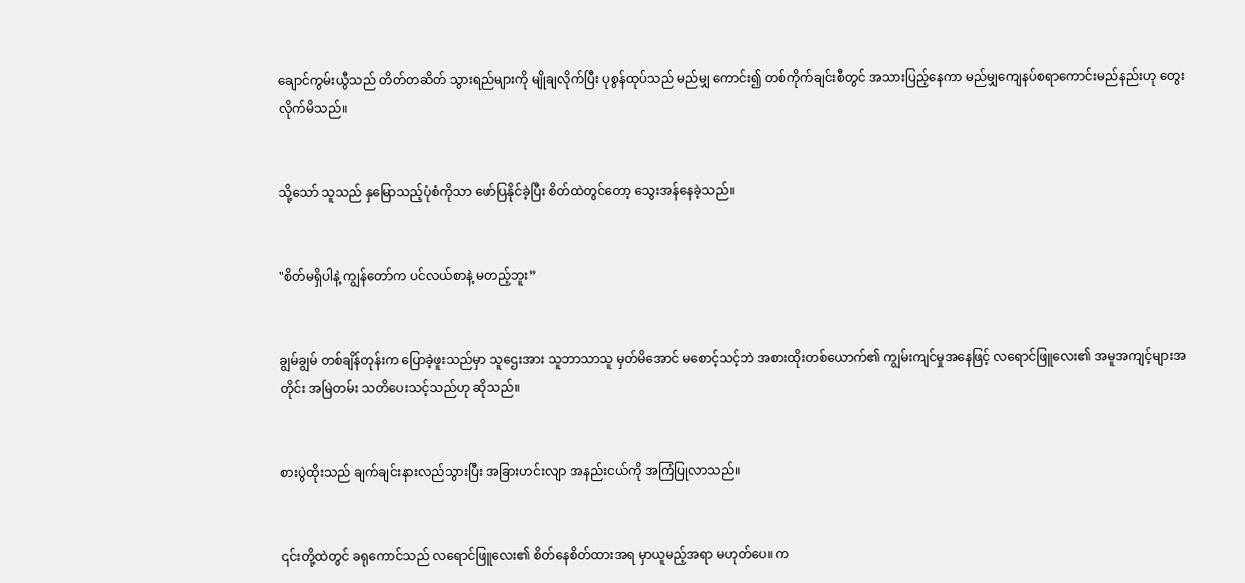ချောင်ကွမ်းယွီသည် တိတ်တဆိတ် သွားရည်များကို မျိုချလိုက်ပြီး ပုစွန်ထုပ်သည် မည်မျှ ကောင်း၍ တစ်ကိုက်ချင်းစီတွင် အသားပြည့်နေကာ မည်မျှကျေနပ်စရာကောင်းမည်နည်းဟု တွေးလိုက်မိသည်။


သို့သော် သူသည် နှမြောသည့်ပုံစံကိုသာ ဖော်ပြနိုင်ခဲ့ပြီး စိတ်ထဲတွင်တော့ သွေးအန်နေခဲ့သည်။


"စိတ်မရှိပါနဲ့ ကျွန်တော်က ပင်လယ်စာနဲ့ မတည့်ဘူး”


ချွမ်ချွမ် တစ်ချိန်တုန်းက ပြောခဲ့ဖူးသည်မှာ သူဌေးအား သူဘာသာသူ မှတ်မိအောင် မစောင့်သင့်ဘဲ အစားထိုးတစ်ယောက်၏ ကျွမ်းကျင်မှုအနေဖြင့် လရောင်ဖြူလေး၏ အ‌မူအကျင့်များအတိုင်း အမြဲတမ်း သတိပေးသင့်သည်ဟု ဆိုသည်။


စားပွဲထိုးသည် ချက်ချင်းနားလည်သွားပြီး အခြားဟင်းလျာ အနည်းငယ်ကို အကြံပြုလာသည်။


၎င်းတို့ထဲတွင် ခရုကောင်သည် လရောင်ဖြူလေး၏ စိတ်နေစိတ်ထားအရ မှာယူမည့်အရာ မဟုတ်ပေ။ က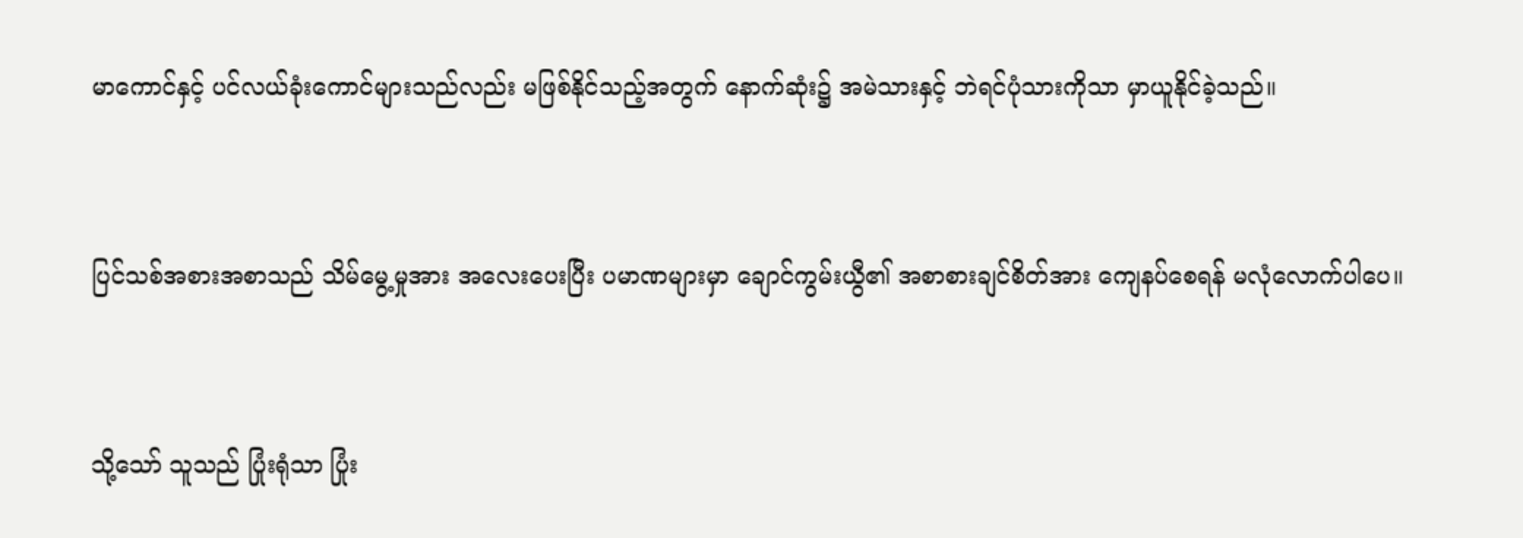မာကောင်နှင့် ပင်လယ်ခုံးကောင်များသည်လည်း မဖြစ်နိုင်သည့်အတွက် နောက်ဆုံး၌ အမဲသားနှင့် ဘဲရင်ပုံသားကိုသာ မှာယူနိုင်ခဲ့သည်။


ပြင်သစ်အစားအစာသည် သိမ်မွေ့မှုအား အလေးပေးပြီး ပမာဏများမှာ ချောင်ကွမ်းယွီ၏ အစာစားချင်စိတ်အား ကျေနပ်စေရန် မလုံလောက်ပါပေ။


သို့သော် သူသည် ပြုံးရုံသာ ပြုံး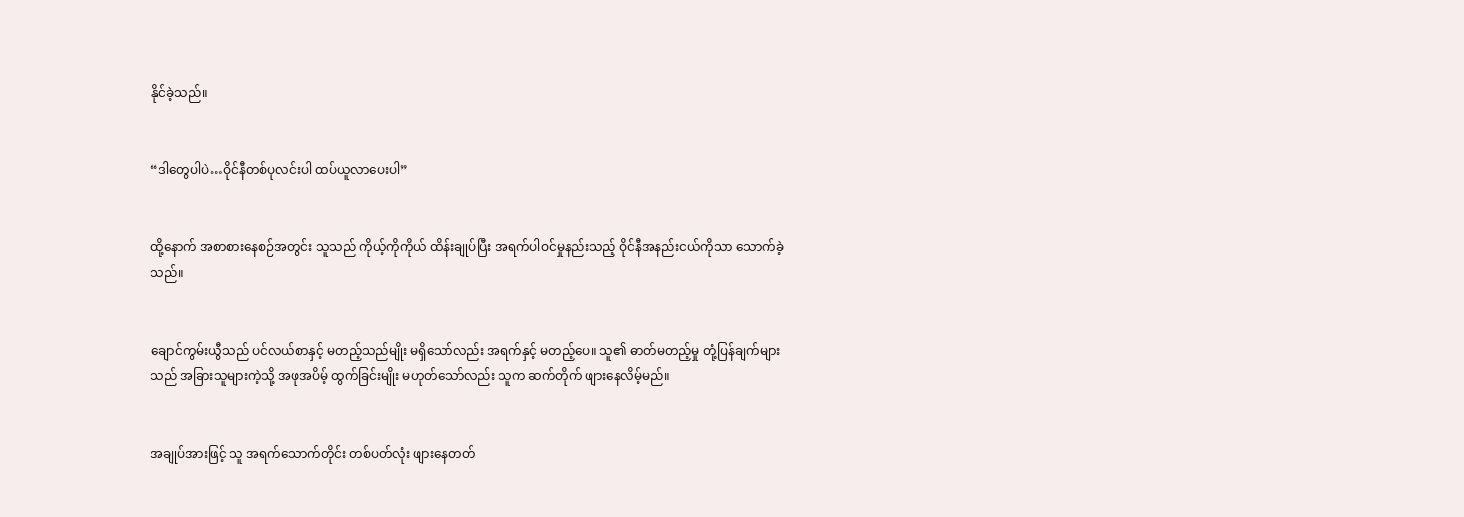နိုင်ခဲ့သည်။


“ဒါတွေပါပဲ…ဝိုင်နီတစ်ပုလင်းပါ ထပ်ယူလာပေးပါ”


ထို့နောက် အစာစားနေစဉ်အတွင်း သူသည် ကိုယ့်ကိုကိုယ် ထိန်းချုပ်ပြီး အရက်ပါဝင်မှုနည်းသည့် ဝိုင်နီအနည်းငယ်ကိုသာ သောက်ခဲ့သည်။


ချောင်ကွမ်းယွီသည် ပင်လယ်စာနှင့် မတည့်သည်မျိုး မရှိသော်လည်း အရက်နှင့် မတည့်ပေ။ သူ၏ ဓာတ်မတည့်မှု တုံ့ပြန်ချက်များသည် အခြားသူများကဲ့သို့ အဖုအပိမ့် ထွက်ခြင်းမျိုး မဟုတ်သော်လည်း သူက ဆက်တိုက် ဖျားနေလိမ့်မည်။


အချုပ်အားဖြင့် သူ အရက်သောက်တိုင်း တစ်ပတ်လုံး ဖျားနေတတ်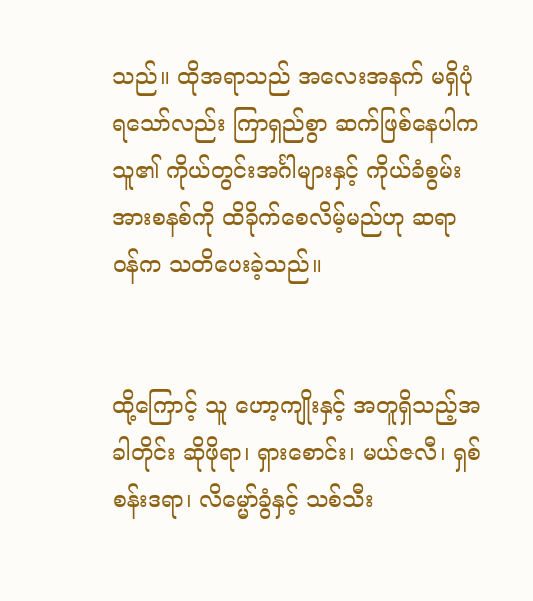သည်။ ထိုအရာသည် အလေးအနက် မရှိပုံရသော်လည်း ကြာရှည်စွာ ဆက်ဖြစ်နေပါက သူ၏ ကိုယ်တွင်းအင်္ဂါများနှင့် ကိုယ်ခံစွမ်းအားစနစ်ကို ထိခိုက်စေလိမ့်မည်ဟု ဆရာ၀န်က သတိပေးခဲ့သည်။


ထို့ကြောင့် သူ ဟော့ကျိုးနှင့် အတူရှိသည့်အခါတိုင်း ဆိုဖိုရာ၊ ရှားစောင်း၊ မယ်ဇလီ၊ ရှစ်စန်းဒရာ၊ လိမ္မော်ခွံနှင့် သစ်သီး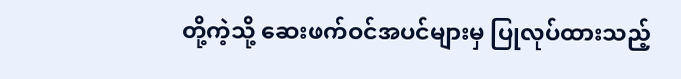တို့ကဲ့သို့ ဆေးဖက်ဝင်အပင်များမှ ပြုလုပ်ထားသည့်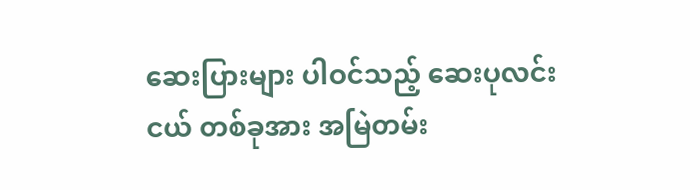ဆေးပြားများ ပါဝင်သည့် ဆေးပုလင်းငယ် တစ်ခုအား အမြဲတမ်း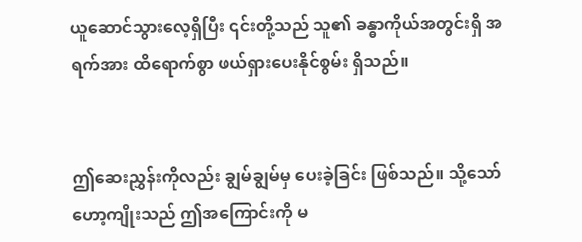ယူဆောင်သွားလေ့ရှိပြီး ၎င်းတို့သည် သူ၏ ခန္ဓာကိုယ်အတွင်းရှိ အရက်အား ထိရောက်စွာ ဖယ်ရှားပေးနိုင်စွမ်း ရှိသည်။


ဤဆေးညွှန်းကိုလည်း ချွမ်ချွမ်မှ ပေးခဲ့ခြင်း ဖြစ်သည်။ သို့သော် ဟော့ကျိုးသည် ဤအကြောင်းကို မ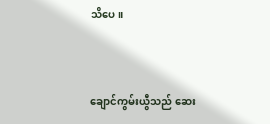သိပေ။


ချောင်ကွမ်းယွီသည် ဆေး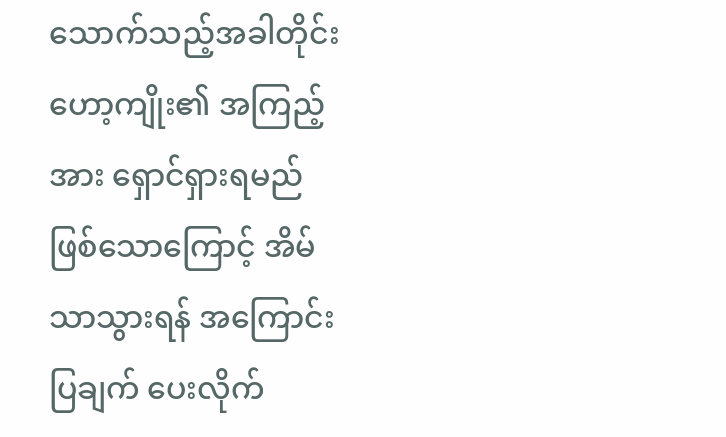သောက်သည့်အခါတိုင်း ဟော့ကျိုး၏ အကြည့်အား ရှောင်ရှားရမည် ဖြစ်သောကြောင့် အိမ်သာသွားရန် အကြောင်းပြချက် ပေးလိုက်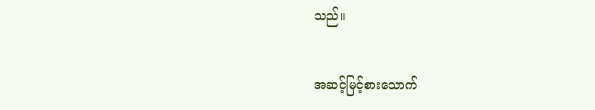သည်။


အဆင့်မြင့်စားသောက်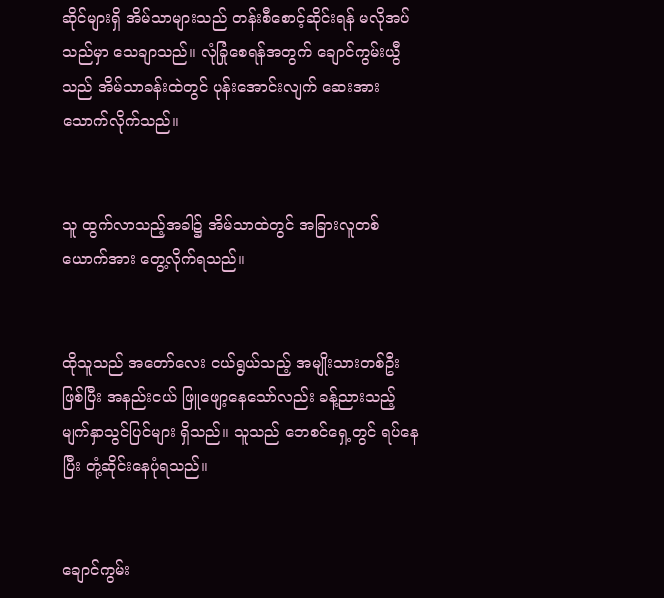ဆိုင်များရှိ အိမ်သာများသည် တန်းစီစောင့်ဆိုင်းရန် မလိုအပ်သည်မှာ သေချာသည်။ လုံခြုံစေရန်အတွက် ချောင်ကွမ်းယွီသည် အိမ်သာခန်းထဲတွင် ပုန်းအောင်းလျက် ဆေးအား သောက်လိုက်သည်။


သူ ထွက်လာသည့်အခါ၌ အိမ်သာထဲတွင် အခြားလူတစ်ယောက်အား တွေ့လိုက်ရသည်။


ထိုသူသည် အတော်လေး ငယ်ရွယ်သည့် အမျိုးသားတစ်ဦး ဖြစ်ပြီး အနည်းငယ် ဖြူဖျော့နေသော်လည်း ခန့်ညားသည့် မျက်နှာသွင်ပြင်များ ရှိသည်။ သူသည် ဘေစင်ရှေ့တွင် ရပ်နေပြီး တုံ့ဆိုင်းနေပုံရသည်။


ချောင်ကွမ်း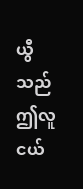ယွီသည် ဤလူငယ်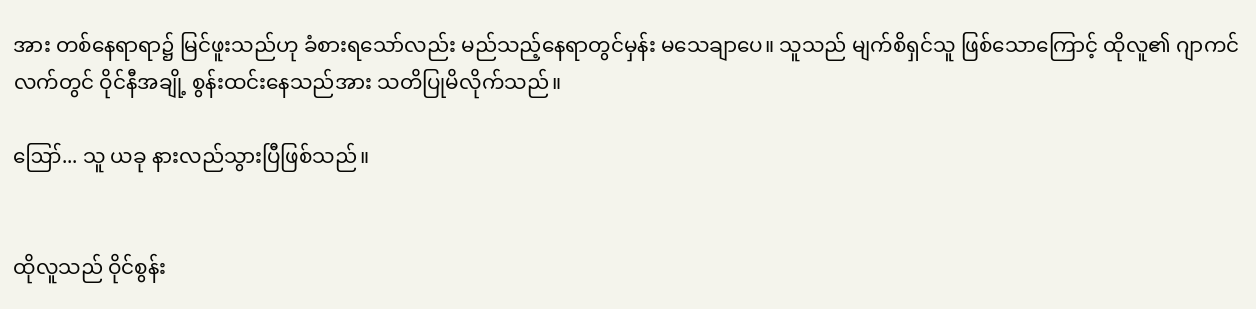အား တစ်နေရာရာ၌ မြင်ဖူးသည်ဟု ခံစားရသော်လည်း မည်သည့်နေရာတွင်မှန်း မသေချာပေ။ သူသည် မျက်စိရှင်သူ ဖြစ်သောကြောင့် ထိုလူ၏ ဂျာကင်လက်တွင် ဝိုင်နီအချို့ စွန်းထင်းနေသည်အား သတိပြုမိလိုက်သည်။

ဪ... သူ ယခု နားလည်သွားပြီဖြစ်သည်။


ထိုလူသည် ဝိုင်စွန်း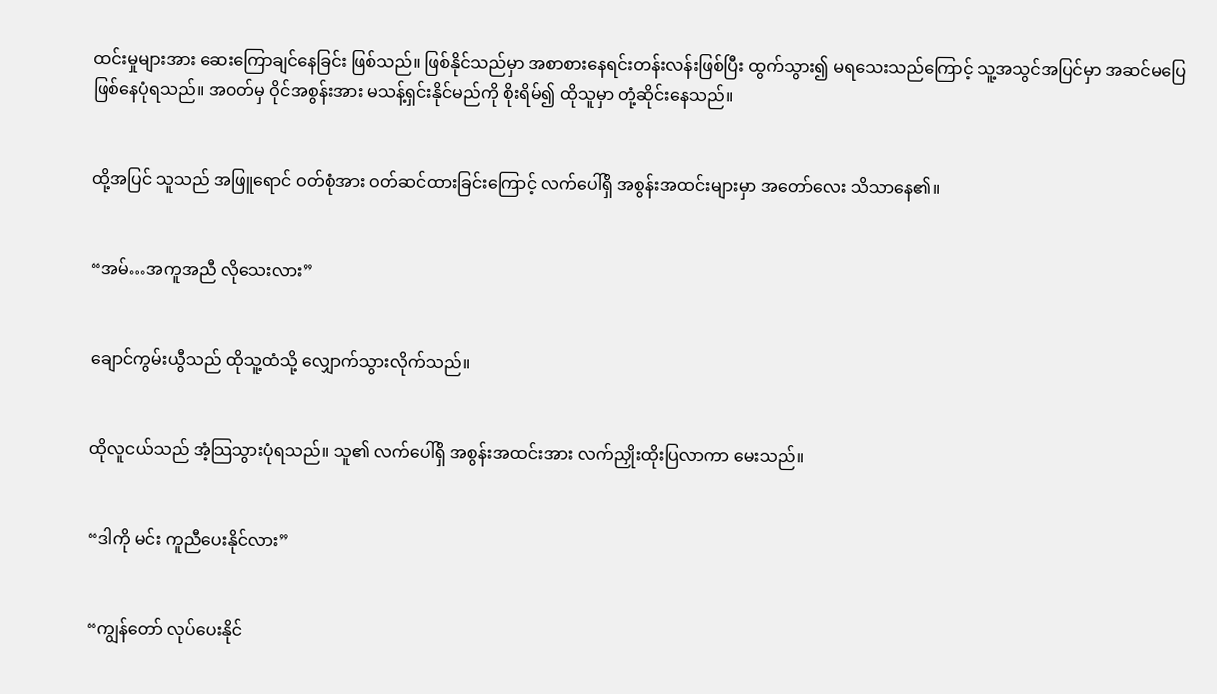ထင်းမှုများအား ဆေးကြောချင်နေခြင်း ဖြစ်သည်။ ဖြစ်နိုင်သည်မှာ အစာစားနေရင်းတန်းလန်းဖြစ်ပြီး ထွက်သွား၍ မရသေးသည်ကြောင့် သူ့အသွင်အပြင်မှာ အဆင်မပြေဖြစ်နေပုံရသည်။ အ၀တ်မှ ဝိုင်အစွန်းအား မသန့်ရှင်းနိုင်မည်ကို စိုးရိမ်၍ ထိုသူမှာ တုံ့ဆိုင်းနေသည်။


ထို့အပြင် သူသည် အဖြူရောင် ဝတ်စုံအား ဝတ်ဆင်ထားခြင်းကြောင့် လက်ပေါ်ရှိ အစွန်းအထင်းများမှာ အတော်လေး သိသာနေ၏။


“အမ်…အကူအညီ လို‌သေးလား”


ချောင်ကွမ်းယွီသည် ထိုသူ့ထံသို့ လျှောက်သွားလိုက်သည်။


ထိုလူငယ်သည် အံ့သြသွားပုံရသည်။ သူ၏ လက်ပေါ်ရှိ အစွန်းအထင်းအား လက်ညှိုးထိုးပြလာကာ မေးသည်။


“ဒါကို မင်း ကူညီပေးနိုင်လား”


“ကျွန်တော် လုပ်‌ပေးနိုင်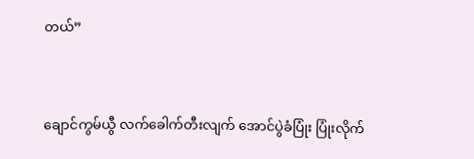တယ်”


ချောင်ကွမ်ယွီ လက်‌ခေါက်တီးလျက် အောင်ပွဲခံပြုံး ပြုံးလိုက်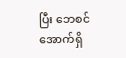ပြီး ဘေစင်အောက်ရှိ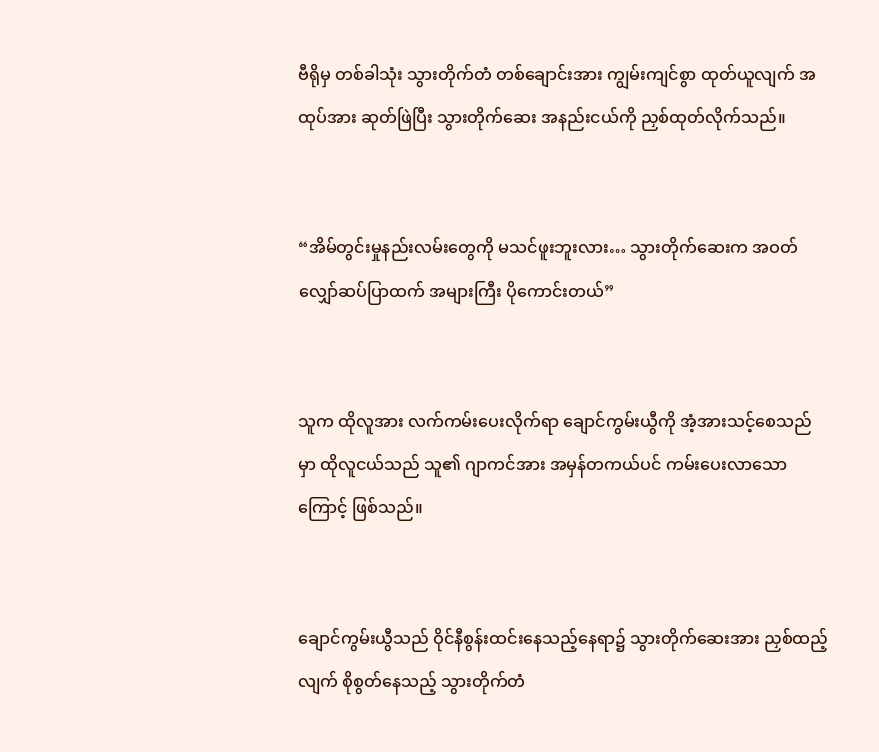ဗီရိုမှ တစ်ခါသုံး သွားတိုက်တံ တစ်ချောင်းအား ကျွမ်းကျင်စွာ ထုတ်ယူလျက် အထုပ်အား ဆုတ်ဖြဲပြီး သွားတိုက်ဆေး အနည်းငယ်ကို ညှစ်ထုတ်လိုက်သည်။


“အိမ်တွင်းမှုနည်းလမ်းတွေကို မသင်ဖူးဘူးလား… သွားတိုက်ဆေးက အဝတ်လျှော်ဆပ်ပြာထက် အများကြီး ပိုကောင်းတယ်”


သူက ထိုလူအား လက်ကမ်းပေးလိုက်ရာ ချောင်ကွမ်းယွီကို အံ့အားသင့်စေသည်မှာ ထိုလူငယ်သည် သူ၏ ဂျာကင်အား အမှန်တကယ်ပင် ကမ်းပေးလာသောကြောင့် ဖြစ်သည်။


ချောင်ကွမ်းယွီသည် ဝိုင်နီစွန်းထင်းနေသည့်နေရာ၌ သွားတိုက်ဆေးအား ညှစ်ထည့်လျက် စိုစွတ်နေသည့် သွားတိုက်တံ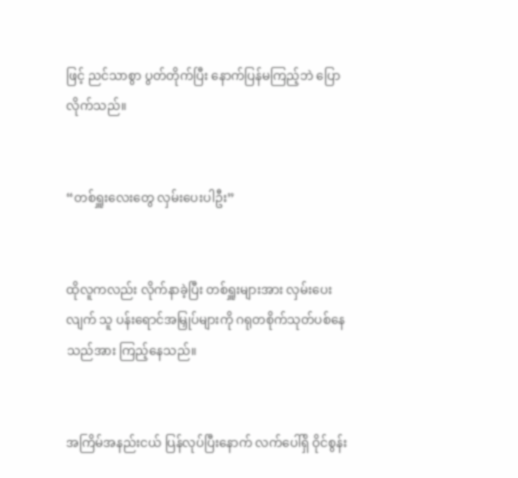ဖြင့် ညင်သာစွာ ပွတ်တိုက်ပြီး နောက်ပြန်မကြည့်ဘဲ ပြောလိုက်သည်။


“တစ်ရှူးလေးတွေ လှမ်းပေးပါဦး”


ထိုလူကလည်း လိုက်နာခဲ့ပြီး တစ်ရှူးများအား လှမ်းပေးလျက် သူ ပန်းရောင်အမြှုပ်များကို ဂရုတစိုက်သုတ်ပစ်နေသည်အား ကြည့်နေသည်။


အကြိမ်အနည်းငယ် ပြန်လုပ်ပြီးနောက် လက်ပေါ်ရှိ ဝိုင်စွန်း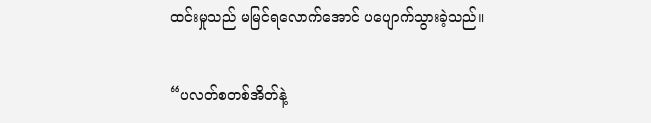ထင်းမှုသည် မမြင်ရလောက်အောင် ပပျောက်သွားခဲ့သည်။


“ပလတ်စတစ်အိတ်နဲ့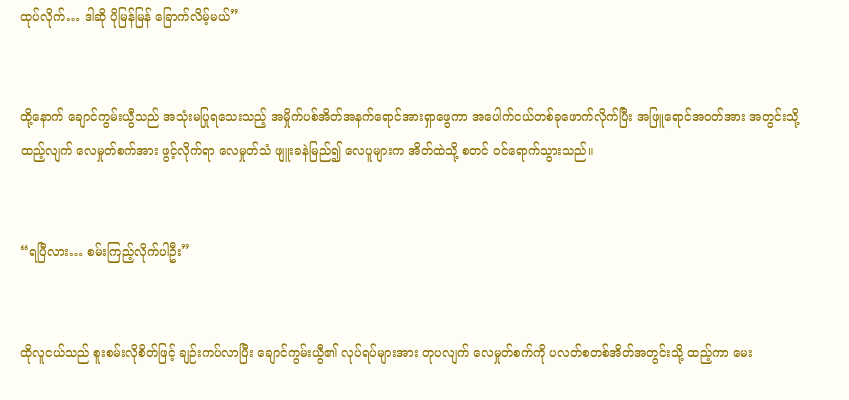ထုပ်လိုက်… ဒါဆို ပိုမြန်မြန် ခြောက်လိမ့်မယ်”


ထို့နောက် ချောင်ကွမ်းယွီသည် အသုံးမပြုရသေးသည့် အမှိုက်ပစ်အိတ်အနက်ရောင်အားရှာဖွေကာ အပေါက်ငယ်တစ်ခုဖောက်လိုက်ပြီး အဖြူရောင်အ၀တ်အား အတွင်းသို့ထည့်လျက် လေမှုတ်စက်အား ဖွင့်လိုက်ရာ လေမှုတ်သံ ဖျူးခနဲမြည်၍ လေပူများက အိတ်ထဲသို့ စတင် ဝင်ရောက်သွားသည်။


“ရပြီလား… စမ်းကြည့်လိုက်ပါဦး”


ထိုလူငယ်သည် စူးစမ်းလိုစိတ်ဖြင့် ချဉ်းကပ်လာပြီး ချောင်ကွမ်းယွီ၏ လုပ်ရပ်များအား တုပလျက် လေမှုတ်စက်ကို ပလတ်စတစ်အိတ်အတွင်းသို့ ထည့်ကာ မေး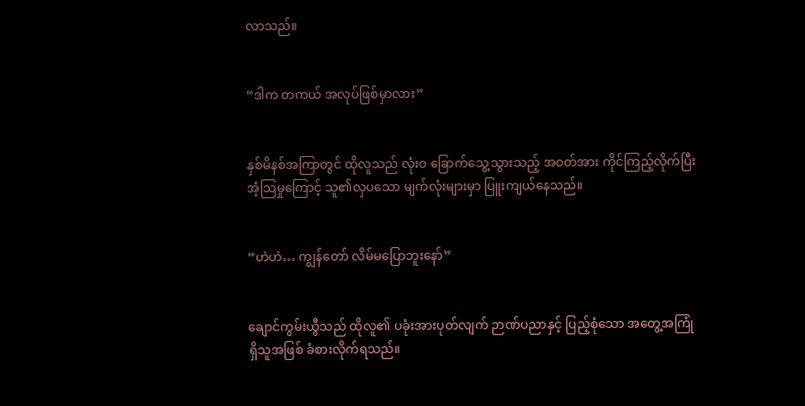လာသည်။


“ဒါက တကယ် အလုပ်ဖြစ်မှာလား”


နှစ်မိနစ်အကြာတွင် ထိုလူသည် လုံးဝ ခြောက်သွေ့သွားသည့် အ၀တ်အား ကိုင်ကြည့်လိုက်ပြီး အံ့သြမှုကြောင့် သူ၏လှပသော မျက်လုံးများမှာ ပြူးကျယ်နေသည်။


“ဟဲဟဲ… ကျွန်တော် လိမ်မပြောဘူးနော်”


ချောင်ကွမ်းယွီသည် ထိုလူ၏ ပခုံးအားပုတ်လျက် ဉာဏ်ပညာနှင့် ပြည့်စုံသော အတွေ့အကြုံရှိသူအဖြစ် ခံစားလိုက်ရသည်။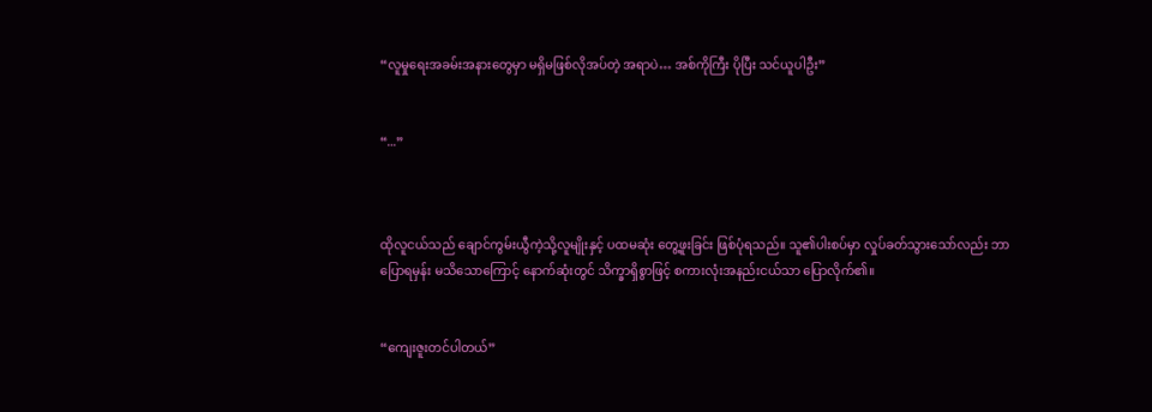“လူမှုရေးအခမ်းအနားတွေမှာ မရှိမဖြစ်လိုအပ်တဲ့ အရာပဲ… အစ်ကိုကြီး ပိုပြီး သင်ယူပါဦး”


“...”



ထိုလူငယ်သည် ချောင်ကွမ်းယွီကဲ့သို့လူမျိုးနှင့် ပထမဆုံး တွေ့ဖူးခြင်း ဖြစ်ပုံရသည်။ သူ၏ပါးစပ်မှာ လှုပ်ခတ်သွားသော်လည်း ဘာပြောရမှန်း မသိသောကြောင့် နောက်ဆုံးတွင် သိက္ခာရှိစွာဖြင့် စကားလုံးအနည်းငယ်သာ ပြောလိုက်၏။


“ကျေးဇူးတင်ပါတယ်”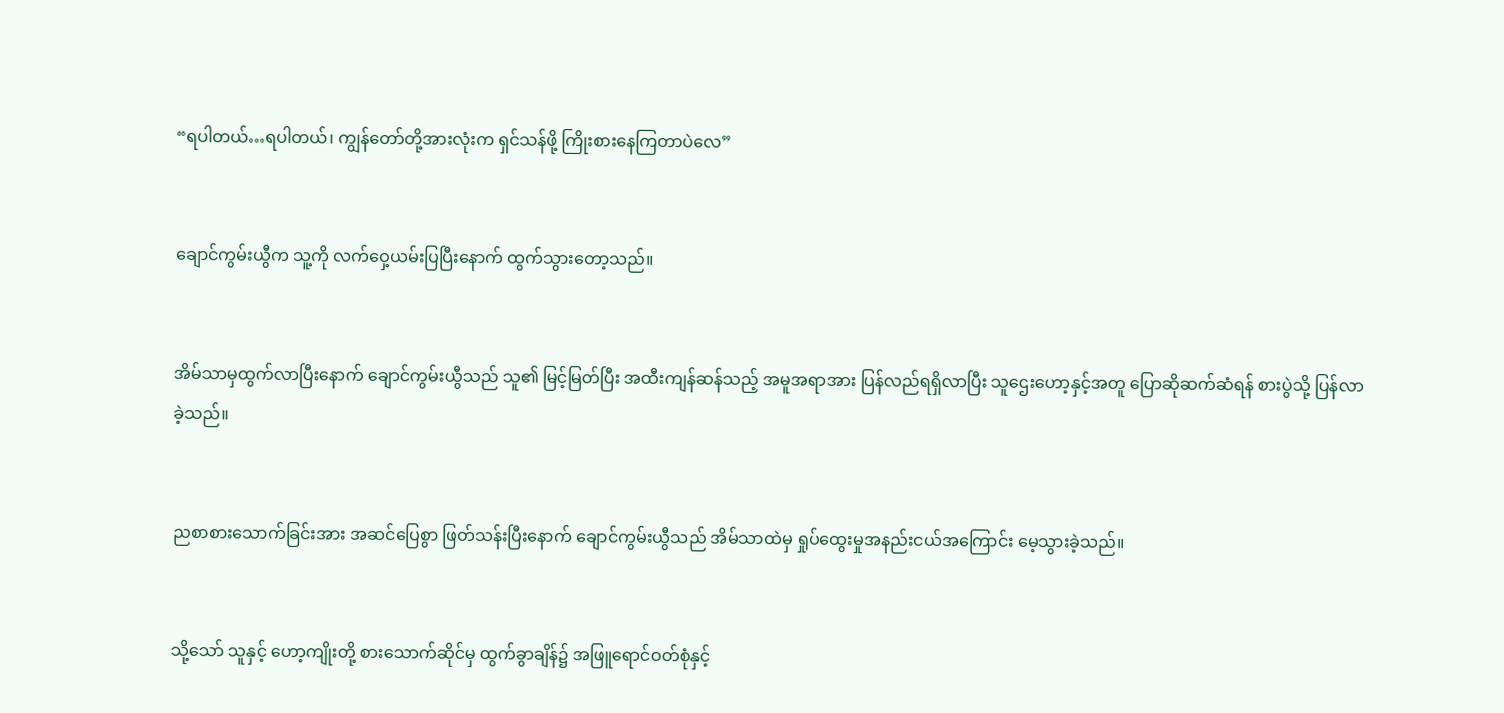“ရပါတယ်…ရပါတယ်၊ ကျွန်တော်တို့အားလုံးက ရှင်သန်ဖို့ ကြိုးစားနေကြတာပဲလေ”


ချောင်ကွမ်းယွီက သူ့ကို လက်ဝှေ့ယမ်းပြပြီးနောက် ထွက်သွားတော့သည်။


အိမ်သာမှထွက်လာပြီးနောက် ချောင်ကွမ်းယွီသည် သူ၏ မြင့်မြတ်ပြီး အထီးကျန်ဆန်သည့် အမူအရာအား ပြန်လည်ရရှိလာပြီး သူဌေးဟော့နှင့်အတူ ပြောဆိုဆက်ဆံရန် စားပွဲသို့ ပြန်လာခဲ့သည်။


ညစာစားသောက်ခြင်းအား အဆင်ပြေစွာ ဖြတ်သန်းပြီးနောက် ချောင်ကွမ်းယွီသည် အိမ်သာထဲမှ ရှုပ်ထွေးမှုအနည်းငယ်အကြောင်း မေ့သွားခဲ့သည်။


သို့သော် သူနှင့် ဟော့ကျိုးတို့ စားသောက်ဆိုင်မှ ထွက်ခွာချိန်၌ အဖြူရောင်ဝတ်စုံနှင့်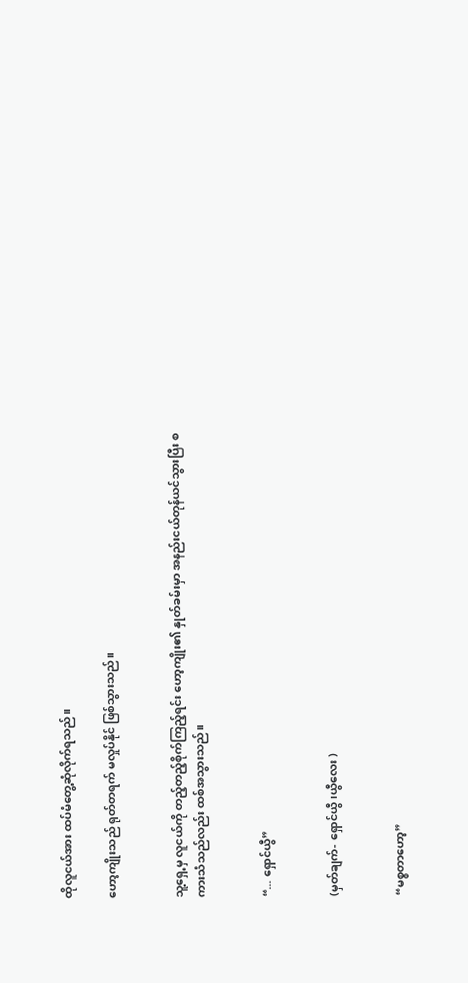ထိုလူငယ်အား ထပ်မံတွေ့ဆုံလိုက်ရသည်။

ဟော့ကျိုးသည် ရုတ်တရက် မလှုပ်နိုင် ဖြစ်သွားသည်။


သူ့ရှေ့မှ လူငယ်ကို တည့်တည့်စိုက်ကြည့်ရင်း ဟော့ကျိုး၏ နှုတ်ခမ်းမှာ အနည်းငယ်တုန်ယင်သွားပြီး စကားသံသည်လည်း ထစ်အသွားသည်။


“... ရှောင်ယွီ”


(မှတ်ချက်- ရှောင်ယွီ၊ယွီလေး )


“မစ္စတာဟော့”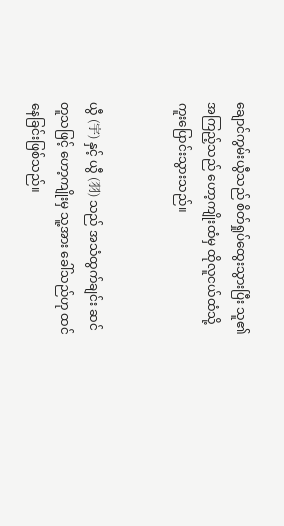ချောင်ကွမ်းယွီသည် စိတ်ရှုပ်ထွေးသွားပြီး သူ၏ အကြည့်သည် ဟော့ကျိုးထံမှ ထိုလူငယ်ထံသို့ ကူးပြောင်းသွားသည်။


ယွီ (宇) နှင့် ယွီ (羽) သည် အသံထွက်ချင်း ဆင်တူသဖြင့် ဟော့ကျိုးမှ သူ့အား ခေါ်သည်ဟု ထင်နေခြင်းဖြစ်သည်။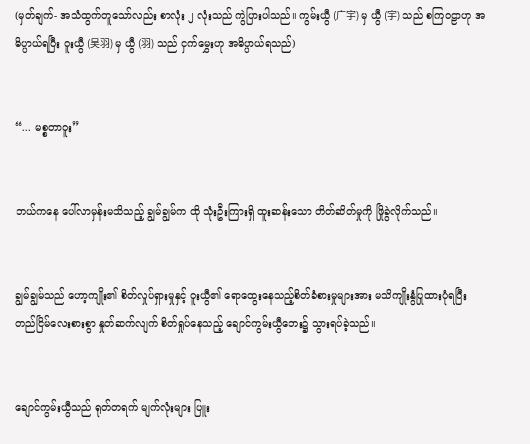(မှတ်ချက်- အသံထွက်တူသော်လည်း စာလုံး ၂ လုံးသည် ကွဲပြားပါသည်။ ကွမ်းယွီ (广宇) မှ ယွီ (宇) သည် စကြဝဠာဟု အဓိပ္ပာယ်ရပြီး ဝူးယွီ (吴羽) မှ ယွီ (羽) သည် ငှက်မွှေးဟု အဓိပ္ပာယ်ရသည်)


“... မစ္စတာဝူး”


ဘယ်ကနေ ပေါ်လာမှန်းမသိသည့် ချွမ်ချွမ်က ထို သုံးဦးကြားရှိ ထူးဆန်းသော တိတ်ဆိတ်မှုကို ဖြိုခွဲလိုက်သည်။


ချွမ်ချွမ်သည် ဟော့ကျိုး၏ စိတ်လှုပ်ရှားမှုနှင့် ဝူးယွီ၏ ရောထွေးနေသည့်စိတ်ခံစားမှုများအား မသိကျိုးနွံပြုထားပုံရပြီး တည်ငြိမ်လေးစားစွာ နှုတ်ဆက်လျက် စိတ်ရှုပ်နေသည့် ချောင်ကွမ်းယွီဘေး၌ သွားရပ်ခဲ့သည်။


ချောင်ကွမ်းယွီသည် ရုတ်တရက် မျက်လုံးများ ပြူး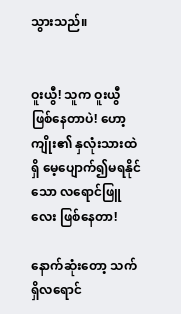သွားသည်။


ဝူးယွီ! သူက ဝူးယွီ ဖြစ်နေတာပဲ! ဟော့ကျိုး၏ နှလုံးသားထဲရှိ မေ့ပျောက်၍မရနိုင်သော လရောင်ဖြူလေး ဖြစ်နေတာ!

နောက်ဆုံးတော့ သက်ရှိလရောင်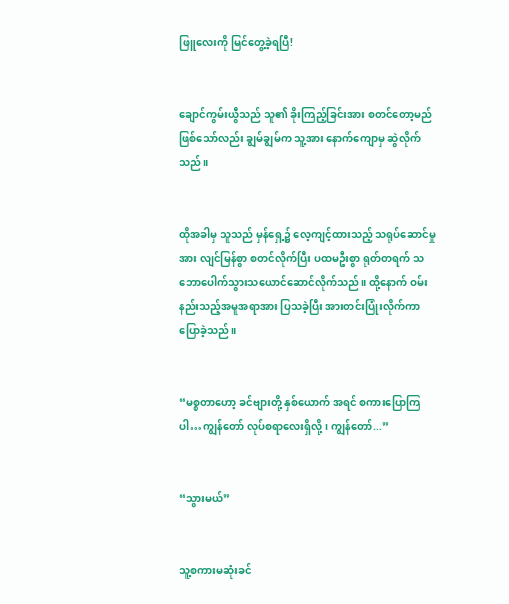ဖြူလေးကို မြင်တွေ့ခဲ့ရပြီ!


ချောင်ကွမ်းယွီသည် သူ၏ ခိုးကြည့်ခြင်းအား စတင်တော့မည်ဖြစ်သော်လည်း ချွမ်ချွမ်က သူ့အား နောက်ကျောမှ ဆွဲလိုက်သည်။


ထိုအခါမှ သူသည် မှန်ရှေ့၌ လေ့ကျင့်ထားသည့် သရုပ်ဆောင်မှုအား လျင်မြန်စွာ စတင်လိုက်ပြီး ပထမဦးစွာ ရုတ်တရက် သဘောပေါက်သွားသယောင်ဆောင်လိုက်သည်။ ထို့နောက် ဝမ်းနည်းသည့်အမူအရာအား ပြသခဲ့ပြီး အားတင်းပြုံးလိုက်ကာ ပြောခဲ့သည်။


“မစ္စတာဟော့ ခင်ဗျားတို့ နှစ်ယောက် အရင် စကားပြောကြပါ…ကျွန်တော် လုပ်စရာလေးရှိလို့၊ ကျွန်တော်...”


“သွားမယ်”


သူ့စကားမဆုံးခင်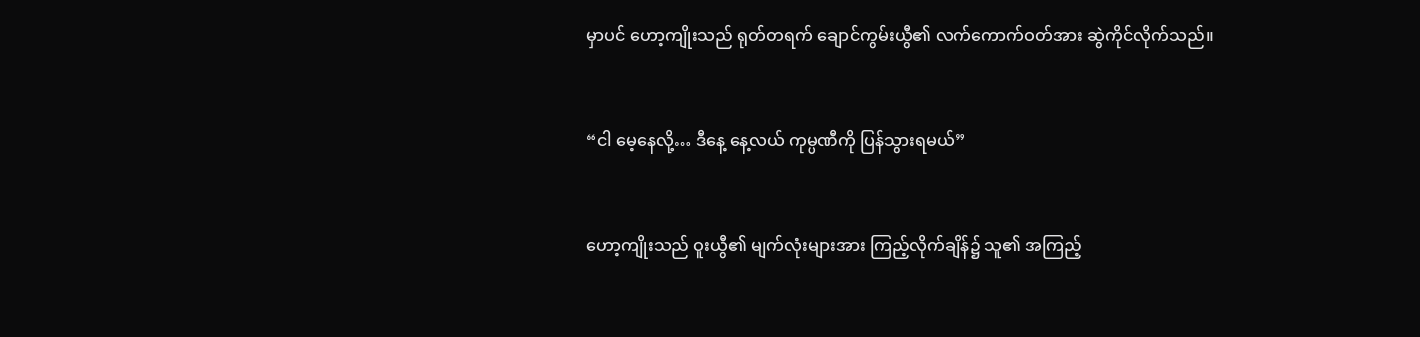မှာပင် ဟော့ကျိုးသည် ရုတ်တရက် ချောင်ကွမ်းယွီ၏ လက်ကောက်ဝတ်အား ဆွဲကိုင်လိုက်သည်။


“ငါ မေ့နေလို့… ဒီနေ့ နေ့လယ် ကုမ္ပဏီကို ပြန်သွားရမယ်”


ဟော့ကျိုးသည် ဝူးယွီ၏ မျက်လုံးများအား ကြည့်လိုက်ချိန်၌ သူ၏ အကြည့်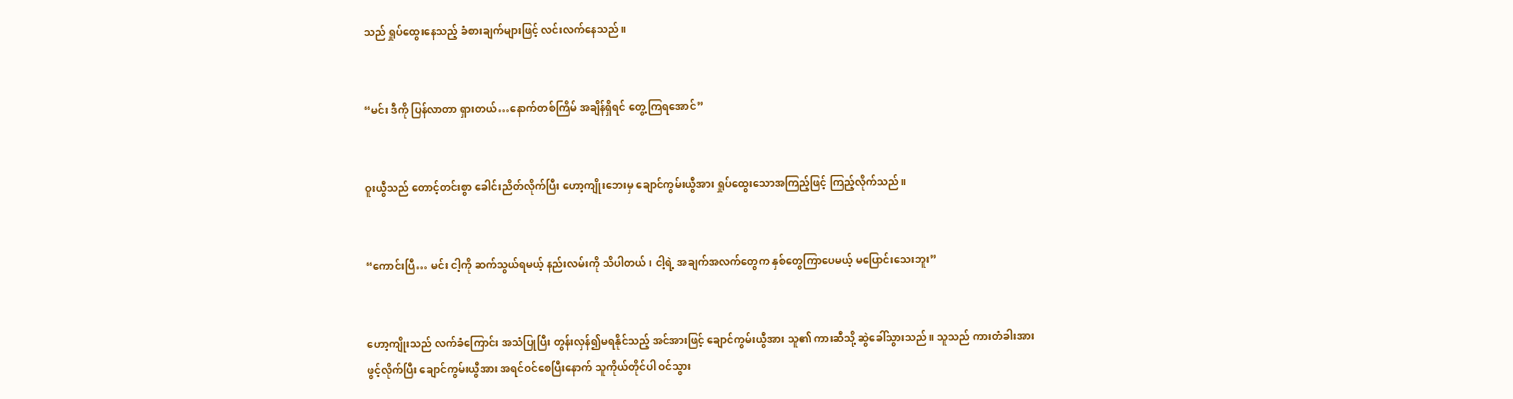သည် ရှုပ်ထွေးနေသည့် ခံစားချက်များဖြင့် လင်းလက်နေသည်။


“မင်း ဒီကို ပြန်လာတာ ရှားတယ်…နောက်တစ်ကြိမ် အချိန်ရှိရင် တွေ့ကြရအောင်”


ဝူးယွီသည် တောင့်တင်းစွာ ခေါင်းညိတ်လိုက်ပြီး ဟော့ကျိုးဘေးမှ ချောင်ကွမ်းယွီအား ရှုပ်ထွေးသောအကြည့်ဖြင့် ကြည့်လိုက်သည်။


“ကောင်းပြီ… မင်း ငါ့ကို ဆက်သွယ်ရမယ့် နည်းလမ်းကို သိပါတယ်၊ ငါ့ရဲ့ အချက်အလက်တွေက နှစ်တွေကြာပေမယ့် မပြောင်းသေးဘူး”


ဟော့ကျိုးသည် လက်ခံကြောင်း အသံပြုပြီး တွန်းလှန်၍မရနိုင်သည့် အင်အားဖြင့် ချောင်ကွမ်းယွီအား သူ၏ ကားဆီသို့ ဆွဲခေါ်သွားသည်။ သူသည် ကားတံခါးအား ဖွင့်လိုက်ပြီး ချောင်ကွမ်းယွီအား အရင်ဝင်စေပြီးနောက် သူကိုယ်တိုင်ပါ ဝင်သွား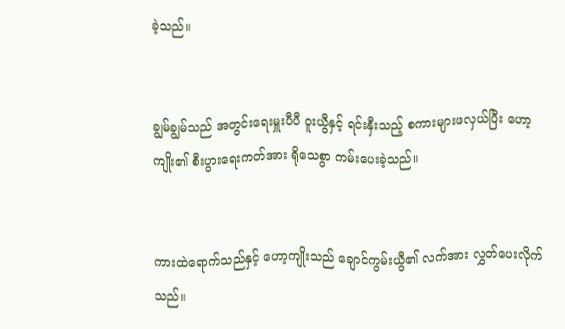ခဲ့သည်။


ချွမ်ချွမ်သည် အတွင်းရေးမှူးပီပီ ဝူးယွီနှင့် ရင်းနှီးသည့် စကားများဖလှယ်ပြီး ဟော့ကျိုး၏ စီးပွားရေးကတ်အား ရိုသေစွာ ကမ်းပေးခဲ့သည်။


ကားထဲရောက်သည်နှင့် ဟော့ကျိုးသည် ချောင်ကွမ်းယွီ၏ လက်အား လွှတ်ပေးလိုက်သည်။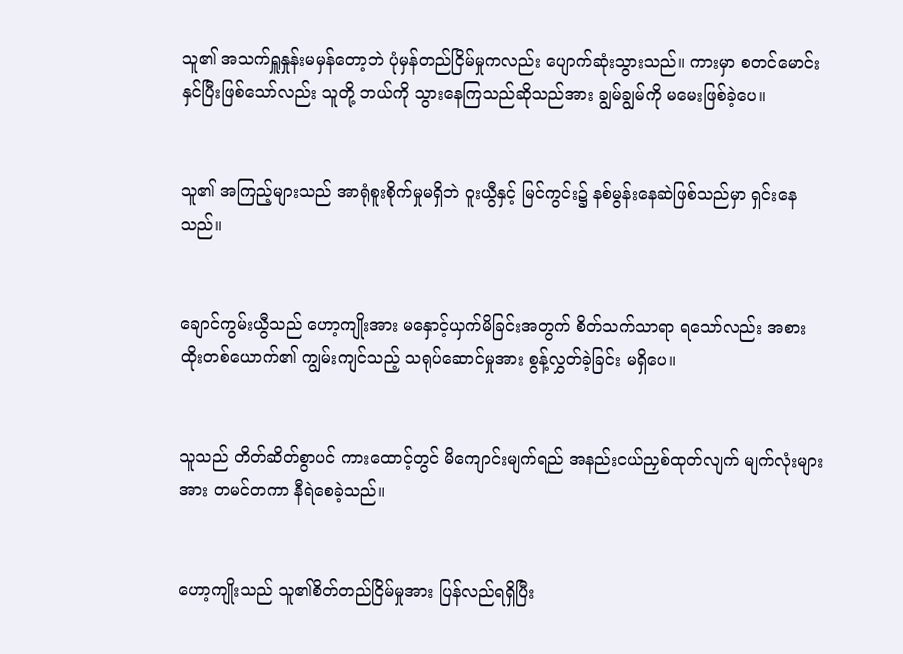သူ၏ အသက်ရှူနှုန်းမမှန်တော့ဘဲ ပုံမှန်တည်ငြိမ်မှုကလည်း ပျောက်ဆုံးသွားသည်။ ကားမှာ စတင်မောင်းနှင်ပြီးဖြစ်သော်လည်း သူတို့ ဘယ်ကို သွားနေကြသည်ဆိုသည်အား ချွမ်ချွမ်ကို မမေးဖြစ်ခဲ့ပေ။


သူ၏ အကြည့်များသည် အာရုံစူးစိုက်မှုမရှိဘဲ ဝူးယွီနှင့် မြင်ကွင်း၌ နစ်မွန်းနေဆဲဖြစ်သည်မှာ ရှင်းနေသည်။


ချောင်ကွမ်းယွီသည် ဟော့ကျိုးအား မနှောင့်ယှက်မိခြင်းအတွက် စိတ်သက်သာရာ ရသော်လည်း အစားထိုးတစ်ယောက်၏ ကျွမ်းကျင်သည့် သရုပ်ဆောင်မှုအား စွန့်လွှတ်ခဲ့ခြင်း မရှိပေ။


သူသည် တိတ်ဆိတ်စွာပင် ကားထောင့်တွင် မိကျောင်းမျက်ရည် အနည်းငယ်ညှစ်ထုတ်လျက် မျက်လုံးများအား တမင်တကာ နီရဲစေခဲ့သည်။


ဟော့ကျိုးသည် သူ၏စိတ်တည်ငြိမ်မှုအား ပြန်လည်ရရှိပြီး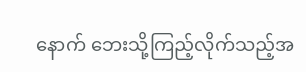နောက် ဘေးသို့ကြည့်လိုက်သည့်အ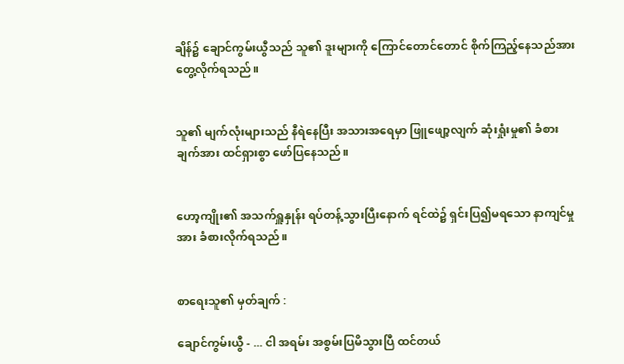ချိန်၌ ချောင်ကွမ်းယွီသည် သူ၏ ဒူးများကို ကြောင်တောင်တောင် စိုက်ကြည့်နေသည်အား တွေ့လိုက်ရသည်။


သူ၏ မျက်လုံးများသည် နီရဲနေပြီး အသားအရေမှာ ဖြူဖျော့လျက် ဆုံးရှုံးမှု၏ ခံစားချက်အား ထင်ရှားစွာ ဖော်ပြနေသည်။


ဟော့ကျိုး၏ အသက်ရှူနှုန်း ရပ်တန့်သွားပြီးနောက် ရင်ထဲ၌ ရှင်းပြ၍မရသော နာကျင်မှုအား ခံစားလိုက်ရသည်။


စာရေးသူ၏ မှတ်ချက် :

ချောင်ကွမ်းယွီ - ... ငါ အရမ်း အစွမ်းပြမိသွားပြီ ထင်တယ်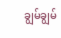ချွမ်ချွမ်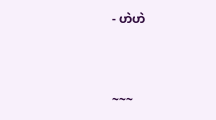- ဟဲဟဲ



~~~